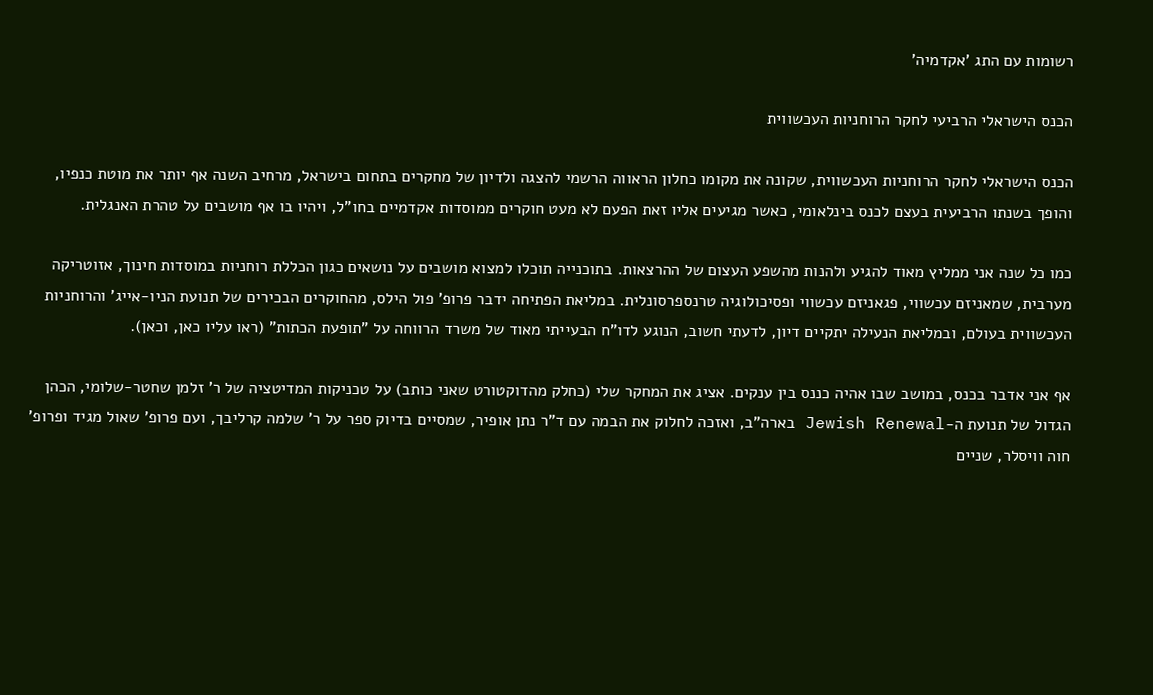רשומות עם התג 'אקדמיה'

הכנס הישראלי הרביעי לחקר הרוחניות העכשווית

הכנס הישראלי לחקר הרוחניות העכשווית, שקונה את מקומו כחלון הראווה הרשמי להצגה ולדיון של מחקרים בתחום בישראל, מרחיב השנה אף יותר את מוטת כנפיו, והופך בשנתו הרביעית בעצם לכנס בינלאומי, כאשר מגיעים אליו זאת הפעם לא מעט חוקרים ממוסדות אקדמיים בחו"ל, ויהיו בו אף מושבים על טהרת האנגלית.

כמו כל שנה אני ממליץ מאוד להגיע ולהנות מהשפע העצום של ההרצאות. בתוכנייה תוכלו למצוא מושבים על נושאים כגון הכללת רוחניות במוסדות חינוך, אזוטריקה מערבית, שמאניזם עכשווי, פגאניזם עכשווי ופסיכולוגיה טרנספרסונלית. במליאת הפתיחה ידבר פרופ' פול הילס, מהחוקרים הבכירים של תנועת הניו-אייג' והרוחניות העכשווית בעולם, ובמליאת הנעילה יתקיים דיון, לדעתי חשוב, הנוגע לדו"ח הבעייתי מאוד של משרד הרווחה על "תופעת הכתות" (ראו עליו כאן, וכאן).

אף אני אדבר בכנס, במושב שבו אהיה כננס בין ענקים. אציג את המחקר שלי (כחלק מהדוקטורט שאני כותב) על טכניקות המדיטציה של ר' זלמן שחטר-שלומי, הכהן הגדול של תנועת ה-Jewish Renewal בארה"ב, ואזכה לחלוק את הבמה עם ד"ר נתן אופיר, שמסיים בדיוק ספר על ר' שלמה קרליבך, ועם פרופ' שאול מגיד ופרופ' חוה וויסלר, שניים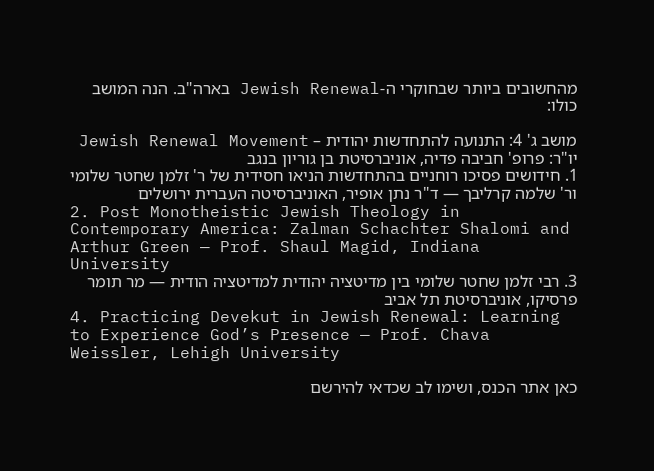מהחשובים ביותר שבחוקרי ה-Jewish Renewal בארה"ב. הנה המושב כולו:

מושב ג' 4: התנועה להתחדשות יהודית – Jewish Renewal Movement
יו"ר: פרופ' חביבה פדיה, אוניברסיטת בן גוריון בנגב
1. חידושים פסיכו רוחניים בהתחדשות הניאו חסידית של ר' זלמן שחטר שלומי ור' שלמה קרליבך — ד"ר נתן אופיר, האוניברסיטה העברית ירושלים
2. Post Monotheistic Jewish Theology in Contemporary America: Zalman Schachter Shalomi and Arthur Green — Prof. Shaul Magid, Indiana University
3. רבי זלמן שחטר שלומי בין מדיטציה יהודית למדיטציה הודית — מר תומר פרסיקו, אוניברסיטת תל אביב
4. Practicing Devekut in Jewish Renewal: Learning to Experience God’s Presence — Prof. Chava Weissler, Lehigh University

כאן אתר הכנס, ושימו לב שכדאי להירשם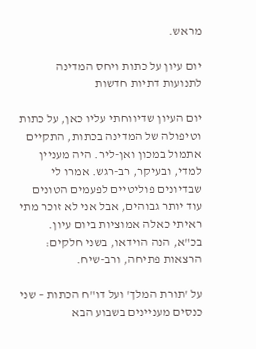מראש.

יום עיון על כתות ויחס המדינה לתנועות דתיות חדשות

יום העיון שדיווחתי עליו כאן, על כתות וטיפולה של המדינה בכתות, התקיים אתמול במכון ואן-ליר. היה מעניין למדי, ובעיקר, רב-רגש. אמרו לי שבדיונים פוליטיים לפעמים הטונים עוד יותר גבוהים, אבל אני לא זוכר מתי ראיתי כאלה אמוציות ביום עיון. בכ"א, הנה הוידאו, בשני חלקים: הרצאות פתיחה, ורב-שיח.

על 'תורת המלך' ועל דו"ח הכתות – שני כנסים מעניינים בשבוע הבא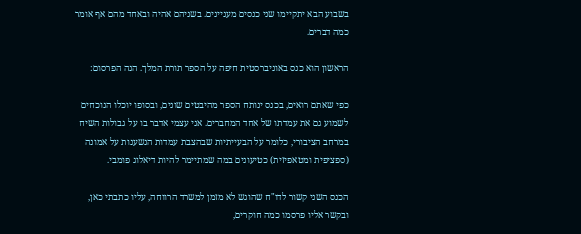בשבוע הבא יתקיימו שני כנסים מעניינים. בשניהם אהיה ובאחד מהם אף אומר כמה דברים.

הראשון הוא כנס באוניברסטית חיפה על הספר תורת המלך. הנה הפרסום:

כפי שאתם רואים, בכנס ינותח הספר מהיבטים שונים, ובסופו יוכלו הנוכחים לשמוע גם את עמדתו של אחד המחברים. אני עצמי אדבר בו על גבולות השיח במרחב הציבורי, כלומר על הבעייתיות שבהצבת עמדות הנשענות על אמונה (ספציפית ומטאפיזית) כטיעונים במה שמתיימר להיות דיאלוג פומבי.

הכנס השני קשור לדו"ח שהוגש לא מזמן למשרד הרווחה, עליו כתבתי כאן, ובקשר אליו פרסמו כמה חוקרים,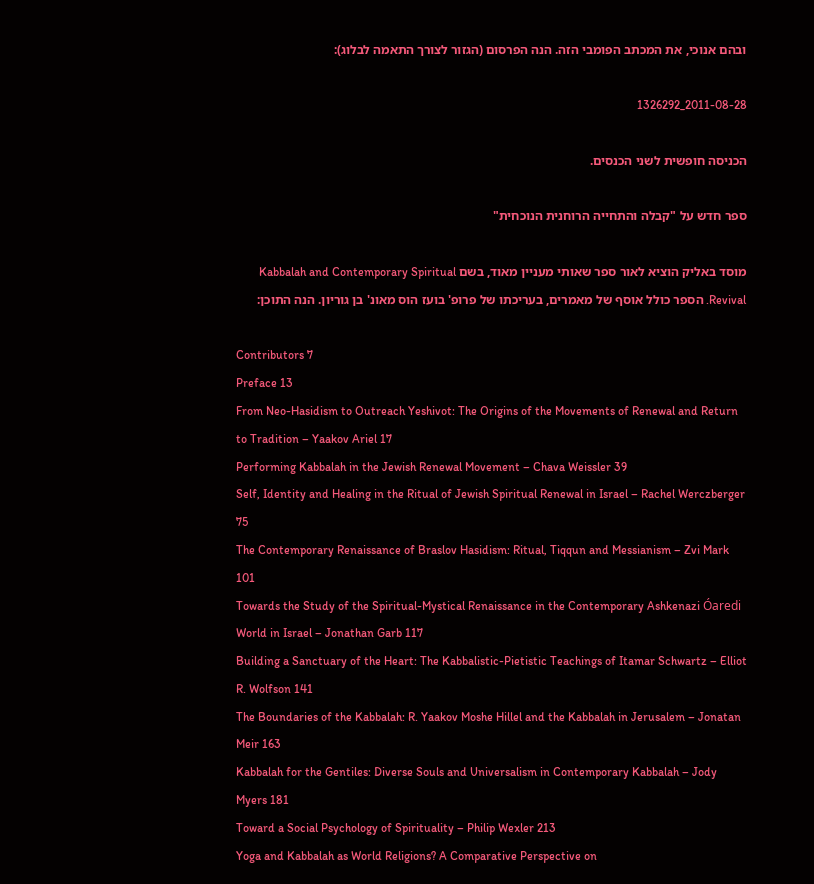ובהם אנוכי, את המכתב הפומבי הזה. הנה הפרסום (הגזור לצורך התאמה לבלוג):

2011-08-28_1326292

הכניסה חופשית לשני הכנסים.

ספר חדש על "קבלה והתחייה הרוחנית הנוכחית"

מוסד באליק הוציא לאור ספר שאותי מעניין מאוד, בשם Kabbalah and Contemporary Spiritual Revival. הספר כולל אוסף של מאמרים, בעריכתו של פרופ' בועז הוס מאונ' בן גוריון. הנה התוכן:

Contributors 7
Preface 13
From Neo-Hasidism to Outreach Yeshivot: The Origins of the Movements of Renewal and Return to Tradition – Yaakov Ariel 17
Performing Kabbalah in the Jewish Renewal Movement – Chava Weissler 39
Self, Identity and Healing in the Ritual of Jewish Spiritual Renewal in Israel – Rachel Werczberger 75
The Contemporary Renaissance of Braslov Hasidism: Ritual, Tiqqun and Messianism – Zvi Mark 101
Towards the Study of the Spiritual-Mystical Renaissance in the Contemporary Ashkenazi Óaredi World in Israel – Jonathan Garb 117
Building a Sanctuary of the Heart: The Kabbalistic-Pietistic Teachings of Itamar Schwartz – Elliot R. Wolfson 141
The Boundaries of the Kabbalah: R. Yaakov Moshe Hillel and the Kabbalah in Jerusalem – Jonatan Meir 163
Kabbalah for the Gentiles: Diverse Souls and Universalism in Contemporary Kabbalah – Jody Myers 181
Toward a Social Psychology of Spirituality – Philip Wexler 213
Yoga and Kabbalah as World Religions? A Comparative Perspective on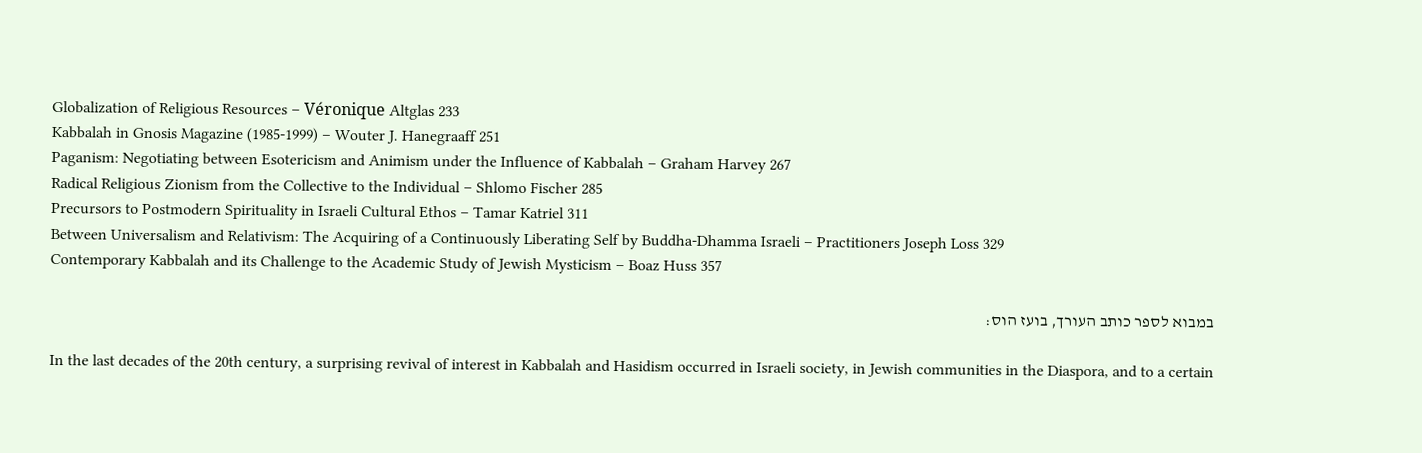Globalization of Religious Resources – Véronique Altglas 233
Kabbalah in Gnosis Magazine (1985-1999) – Wouter J. Hanegraaff 251
Paganism: Negotiating between Esotericism and Animism under the Influence of Kabbalah – Graham Harvey 267
Radical Religious Zionism from the Collective to the Individual – Shlomo Fischer 285
Precursors to Postmodern Spirituality in Israeli Cultural Ethos – Tamar Katriel 311
Between Universalism and Relativism: The Acquiring of a Continuously Liberating Self by Buddha-Dhamma Israeli – Practitioners Joseph Loss 329
Contemporary Kabbalah and its Challenge to the Academic Study of Jewish Mysticism – Boaz Huss 357

במבוא לספר כותב העורך, בועז הוס:

In the last decades of the 20th century, a surprising revival of interest in Kabbalah and Hasidism occurred in Israeli society, in Jewish communities in the Diaspora, and to a certain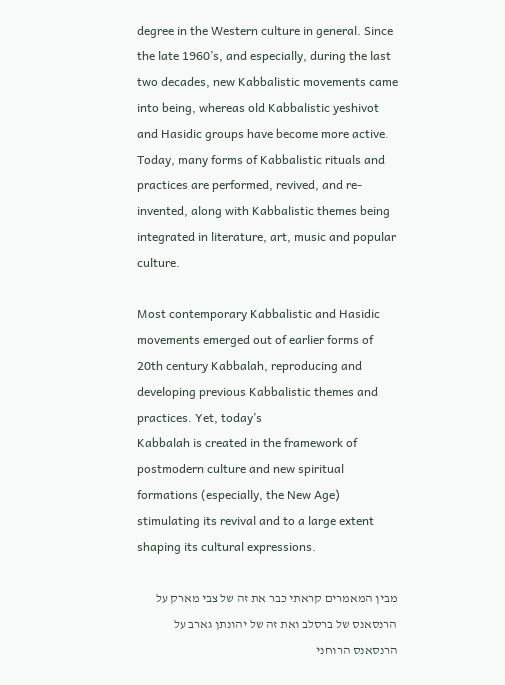degree in the Western culture in general. Since the late 1960’s, and especially, during the last two decades, new Kabbalistic movements came into being, whereas old Kabbalistic yeshivot and Hasidic groups have become more active. Today, many forms of Kabbalistic rituals and practices are performed, revived, and re-invented, along with Kabbalistic themes being integrated in literature, art, music and popular culture.

Most contemporary Kabbalistic and Hasidic movements emerged out of earlier forms of 20th century Kabbalah, reproducing and developing previous Kabbalistic themes and practices. Yet, today’s
Kabbalah is created in the framework of postmodern culture and new spiritual formations (especially, the New Age) stimulating its revival and to a large extent shaping its cultural expressions.

מבין המאמרים קראתי כבר את זה של צבי מארק על הרנסאנס של ברסלב ואת זה של יהונתן גארב על הרנסאנס הרוחני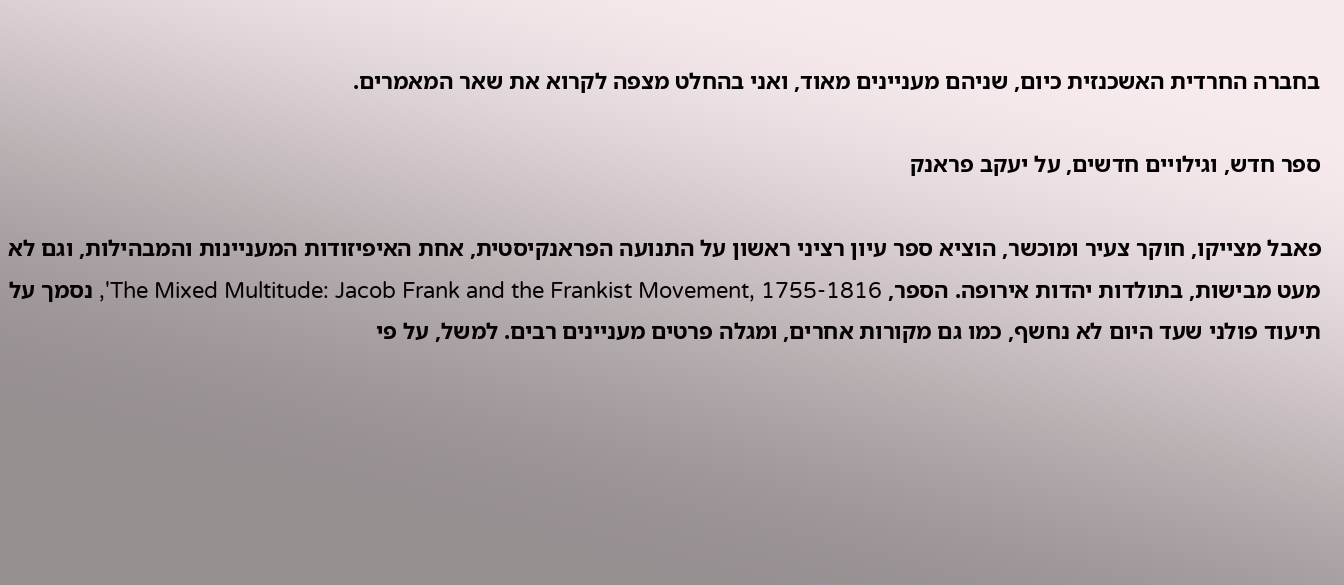בחברה החרדית האשכנזית כיום, שניהם מעניינים מאוד, ואני בהחלט מצפה לקרוא את שאר המאמרים.

ספר חדש, וגילויים חדשים, על יעקב פראנק

פאבל מצייקו, חוקר צעיר ומוכשר, הוציא ספר עיון רציני ראשון על התנועה הפראנקיסטית, אחת האיפיזודות המעניינות והמבהילות, וגם לא מעט מבישות, בתולדות יהדות אירופה. הספר, The Mixed Multitude: Jacob Frank and the Frankist Movement, 1755-1816', נסמך על תיעוד פולני שעד היום לא נחשף, כמו גם מקורות אחרים, ומגלה פרטים מעניינים רבים. למשל, על פי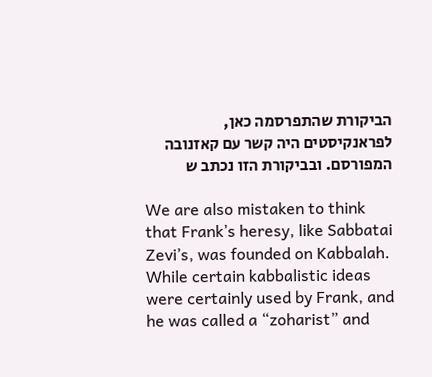הביקורת שהתפרסמה כאן, לפראנקיסטים היה קשר עם קאזנובה המפורסם. ובביקורת הזו נכתב ש

We are also mistaken to think that Frank’s heresy, like Sabbatai Zevi’s, was founded on Kabbalah. While certain kabbalistic ideas were certainly used by Frank, and he was called a “zoharist” and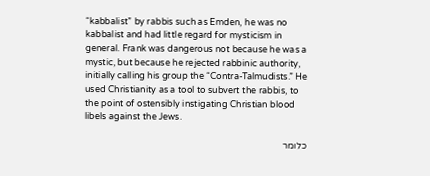“kabbalist” by rabbis such as Emden, he was no kabbalist and had little regard for mysticism in general. Frank was dangerous not because he was a mystic, but because he rejected rabbinic authority, initially calling his group the “Contra-Talmudists.” He used Christianity as a tool to subvert the rabbis, to the point of ostensibly instigating Christian blood libels against the Jews.

כלומר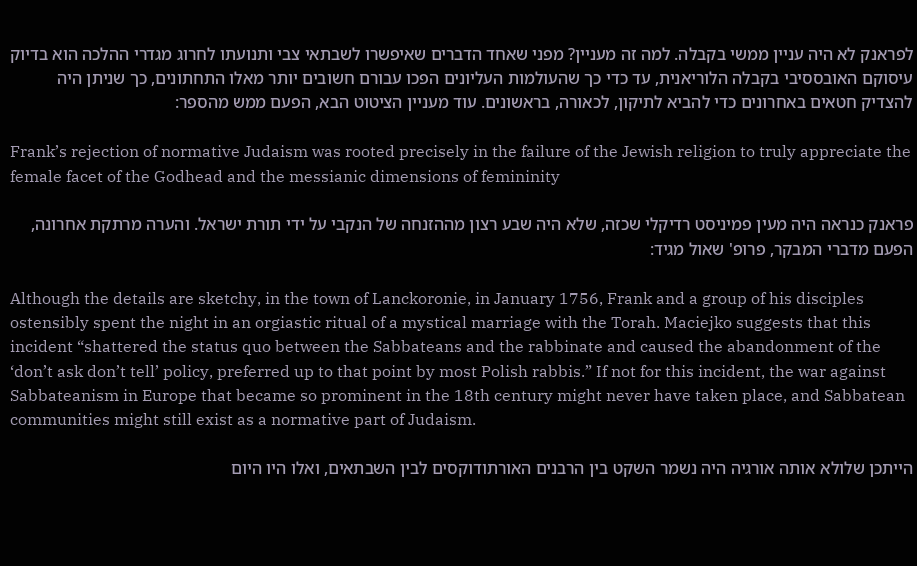לפראנק לא היה עניין ממשי בקבלה. למה זה מעניין? מפני שאחד הדברים שאיפשרו לשבתאי צבי ותנועתו לחרוג מגדרי ההלכה הוא בדיוק עיסוקם האובססיבי בקבלה הלוריאנית, עד כדי כך שהעולמות העליונים הפכו עבורם חשובים יותר מאלו התחתונים, כך שניתן היה להצדיק חטאים באחרונים כדי להביא לתיקון, לכאורה, בראשונים. עוד מעניין הציטוט הבא, הפעם ממש מהספר:

Frank’s rejection of normative Judaism was rooted precisely in the failure of the Jewish religion to truly appreciate the female facet of the Godhead and the messianic dimensions of femininity

פראנק כנראה היה מעין פמיניסט רדיקלי שכזה, שלא היה שבע רצון מההזנחה של הנקבי על ידי תורת ישראל. והערה מרתקת אחרונה, הפעם מדברי המבקר, פרופ' שאול מגיד:

Although the details are sketchy, in the town of Lanckoronie, in January 1756, Frank and a group of his disciples ostensibly spent the night in an orgiastic ritual of a mystical marriage with the Torah. Maciejko suggests that this incident “shattered the status quo between the Sabbateans and the rabbinate and caused the abandonment of the ‘don’t ask don’t tell’ policy, preferred up to that point by most Polish rabbis.” If not for this incident, the war against Sabbateanism in Europe that became so prominent in the 18th century might never have taken place, and Sabbatean communities might still exist as a normative part of Judaism.

הייתכן שלולא אותה אורגיה היה נשמר השקט בין הרבנים האורתודוקסים לבין השבתאים, ואלו היו היום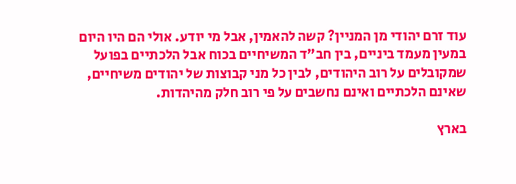עוד זרם יהודי מן המניין? קשה להאמין, אבל מי יודע. אולי הם היו היום במעין מעמד ביניים, בין חב"ד המשיחיים בכוח אבל הלכתיים בפועל שמקובלים על רוב היהודים, לבין כל מני קבוצות של יהודים משיחיים, שאינם הלכתיים ואינם נחשבים על פי רוב חלק מהיהדות.

בארץ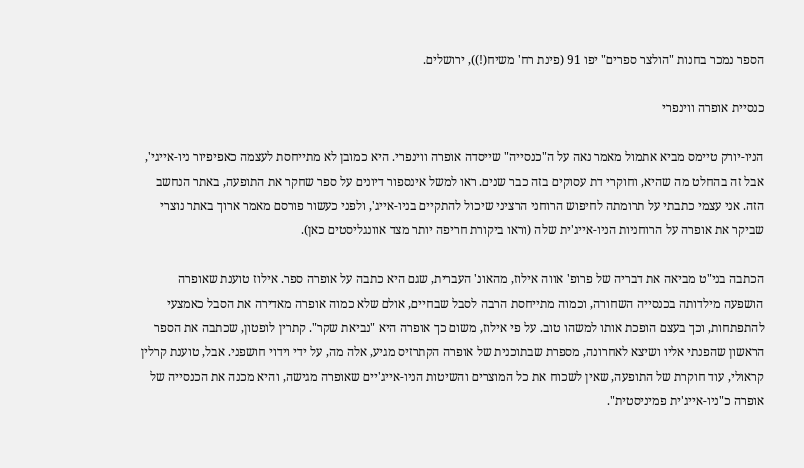הספר נמכר בחנות "הולצר ספרים" יפו 91 (פינת רח' משיח(!)), ירושלים.

כנסיית אופרה ווינפרי

הניו-יורק טיימס מביא אתמול מאמר נאה על ה"כנסייה" שייסדה אופרה ווינפרי. היא כמובן לא מתייחסת לעצמה כאפיפיור ניו-אייגי', אבל זה בהחלט מה שהיא, וחוקרי דת עסוקים בזה כבר שנים. ראו למשל אינספור דיונים על ספר שחקר את התופעה, באתר הנחשב הזה. אני עצמי כתבתי על תרומתה לחיפוש הרוחני הרציני שיכול להתקיים בניו-אייג', ולפני כעשור פורסם מאמר ארוך באתר נוצרי שביקר את אופרה על הרוחניות הניו-אייג'ית שלה (וראו ביקורת חריפה יותר מצד אוונגליסטים כאן).

הכתבה בני"ט מביאה את דבריה של פרופ' אווה אילוז, מהאונ' העברית, שגם היא כתבה על אופרה ספר. אילוז טוענת שאופרה הושפעה מילדותה בכנסייה השחורה, וכמוה מתייחסת הרבה לסבל שבחיים, אולם שלא כמוה אופרה מאדירה את הסבל כאמצעי להתפתחות, וכך בעצם הופכת אותו למשהו טוב. על פי אילוז, משום כך אופרה היא "נביאת שקר". קתרין לופטון, שכתבה את הספר הראשון שהפנתי אליו ושיצא לאחרונה, מספרת שבתוכנית של אופרה הקתרזיס מגיע, אלה מה, על ידי וידוי חושפני. אבל, טוענת קרלין קראולי, עוד חוקרת של התופעה, שאין לשכוח את כל המוצרים והשיטות הניו-אייג'יים שאופרה מגישה, והיא מכנה את הכנסייה של אופרה כ"ניו-אייג'ית פמיניסטית".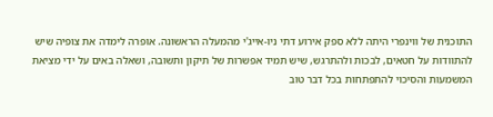התוכנית של ווינפרי היתה ללא ספק אירוע דתי ניו-אייג'י מהמעלה הראשונה. אופרה לימדה את צופיה שיש להתוודות על חטאים, לבכות ולהתרגש, שיש תמיד אפשרות של תיקון ותשובה, ושאלה באים על ידי מציאת המשמעות והסיכוי להתפתחות בכל דבר טוב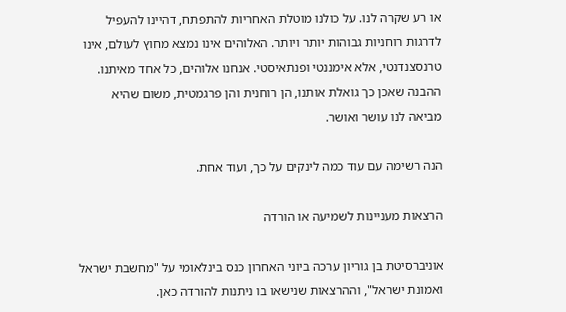או רע שקרה לנו. על כולנו מוטלת האחריות להתפתח, דהיינו להעפיל לדרגות רוחניות גבוהות יותר ויותר. האלוהים אינו נמצא מחוץ לעולם, אינו טרנסצנדנטי, אלא אימננטי ופנתאיסטי. אנחנו אלוהים, כל אחד מאיתנו. ההבנה שאכן כך גואלת אותנו, הן רוחנית והן פרגמטית, משום שהיא מביאה לנו עושר ואושר.

הנה רשימה עם עוד כמה לינקים על כך, ועוד אחת.

הרצאות מעניינות לשמיעה או הורדה

אוניברסיטת בן גוריון ערכה ביוני האחרון כנס בינלאומי על "מחשבת ישראל ואמונת ישראל", וההרצאות שנישאו בו ניתנות להורדה כאן.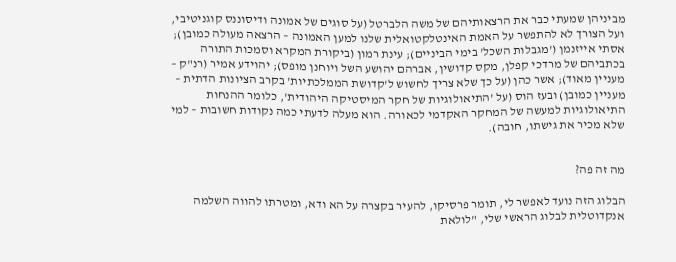מביניהן שמעתי כבר את הרצאותיהם של משה הלברטל (על סוגים של אמונה ודיסוננס קוגניטיבי, ועל הצורך לא להתפשר על האמת האינטלקטואלית שלנו למען האמונה – הרצאה מעולה כמובן); אסתי אייזנמן ('מגבלות השכל' בימי הביניים); עינת רמון (ביקורת המקרא וסמכות התורה בכתביהם של מרדכי קפלן, מקס קדושין, אברהם יהושע השל ויוחנן מופס); יהוידע אמיר (רנ"ק – מעניין מאוד); אשר כהן (על כך שלא צריך לחשוש ל'קדושת הממלכתיות' בקרב הציונות הדתית – מעניין כמובן) ובעז הוס (על 'התיאולוגיות של חקר המיסטיקה היהודית', כלומר ההנחות התיאולוגיות למעשה של המחקר האקדמי לכאורה. הוא מעלה לדעתי כמה נקודות חשובות – למי שלא מכיר את גישתו, חובה).


מה זה פה?

הבלוג הזה נועד לאפשר לי, תומר פרסיקו, להעיר בקצרה על הא ודא, ומטרתו להווה השלמה אנקדוטלית לבלוג הראשי שלי, "לולאת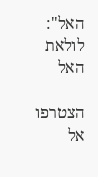האל":
לולאת האל

הצטרפו אל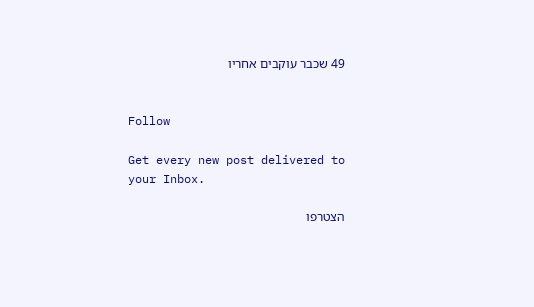49 שכבר עוקבים אחריו


Follow

Get every new post delivered to your Inbox.

הצטרפו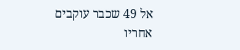אל 49 שכבר עוקבים אחריו